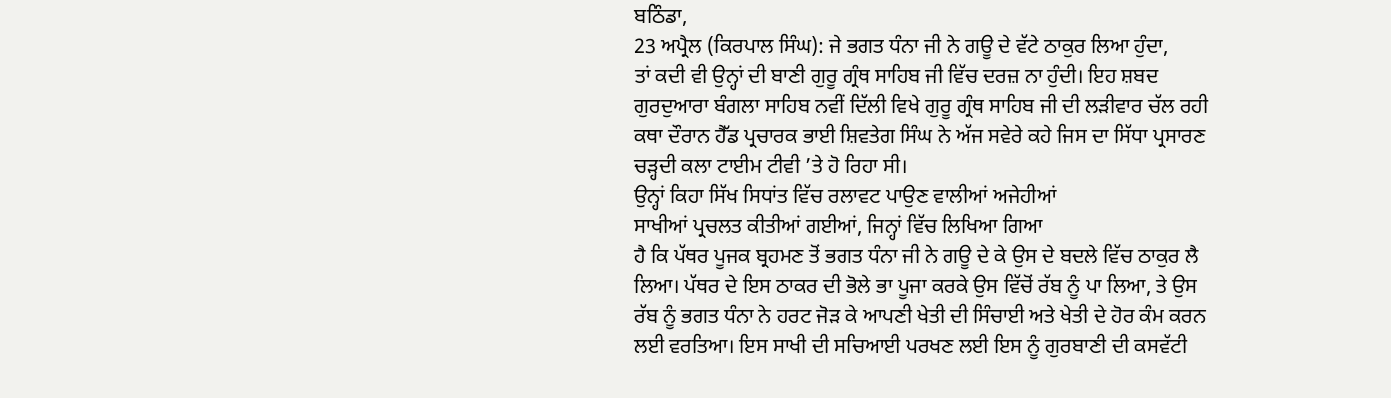ਬਠਿੰਡਾ,
23 ਅਪ੍ਰੈਲ (ਕਿਰਪਾਲ ਸਿੰਘ): ਜੇ ਭਗਤ ਧੰਨਾ ਜੀ ਨੇ ਗਊ ਦੇ ਵੱਟੇ ਠਾਕੁਰ ਲਿਆ ਹੁੰਦਾ,
ਤਾਂ ਕਦੀ ਵੀ ਉਨ੍ਹਾਂ ਦੀ ਬਾਣੀ ਗੁਰੂ ਗ੍ਰੰਥ ਸਾਹਿਬ ਜੀ ਵਿੱਚ ਦਰਜ਼ ਨਾ ਹੁੰਦੀ। ਇਹ ਸ਼ਬਦ
ਗੁਰਦੁਆਰਾ ਬੰਗਲਾ ਸਾਹਿਬ ਨਵੀਂ ਦਿੱਲੀ ਵਿਖੇ ਗੁਰੂ ਗ੍ਰੰਥ ਸਾਹਿਬ ਜੀ ਦੀ ਲੜੀਵਾਰ ਚੱਲ ਰਹੀ
ਕਥਾ ਦੌਰਾਨ ਹੈੱਡ ਪ੍ਰਚਾਰਕ ਭਾਈ ਸ਼ਿਵਤੇਗ ਸਿੰਘ ਨੇ ਅੱਜ ਸਵੇਰੇ ਕਹੇ ਜਿਸ ਦਾ ਸਿੱਧਾ ਪ੍ਰਸਾਰਣ
ਚੜ੍ਹਦੀ ਕਲਾ ਟਾਈਮ ਟੀਵੀ ’ਤੇ ਹੋ ਰਿਹਾ ਸੀ।
ਉਨ੍ਹਾਂ ਕਿਹਾ ਸਿੱਖ ਸਿਧਾਂਤ ਵਿੱਚ ਰਲਾਵਟ ਪਾਉਣ ਵਾਲੀਆਂ ਅਜੇਹੀਆਂ
ਸਾਖੀਆਂ ਪ੍ਰਚਲਤ ਕੀਤੀਆਂ ਗਈਆਂ, ਜਿਨ੍ਹਾਂ ਵਿੱਚ ਲਿਖਿਆ ਗਿਆ
ਹੈ ਕਿ ਪੱਥਰ ਪੂਜਕ ਬ੍ਰਹਮਣ ਤੋਂ ਭਗਤ ਧੰਨਾ ਜੀ ਨੇ ਗਊ ਦੇ ਕੇ ਉਸ ਦੇ ਬਦਲੇ ਵਿੱਚ ਠਾਕੁਰ ਲੈ
ਲਿਆ। ਪੱਥਰ ਦੇ ਇਸ ਠਾਕਰ ਦੀ ਭੋਲੇ ਭਾ ਪੂਜਾ ਕਰਕੇ ਉਸ ਵਿੱਚੋਂ ਰੱਬ ਨੂੰ ਪਾ ਲਿਆ, ਤੇ ਉਸ
ਰੱਬ ਨੂੰ ਭਗਤ ਧੰਨਾ ਨੇ ਹਰਟ ਜੋੜ ਕੇ ਆਪਣੀ ਖੇਤੀ ਦੀ ਸਿੰਚਾਈ ਅਤੇ ਖੇਤੀ ਦੇ ਹੋਰ ਕੰਮ ਕਰਨ
ਲਈ ਵਰਤਿਆ। ਇਸ ਸਾਖੀ ਦੀ ਸਚਿਆਈ ਪਰਖਣ ਲਈ ਇਸ ਨੂੰ ਗੁਰਬਾਣੀ ਦੀ ਕਸਵੱਟੀ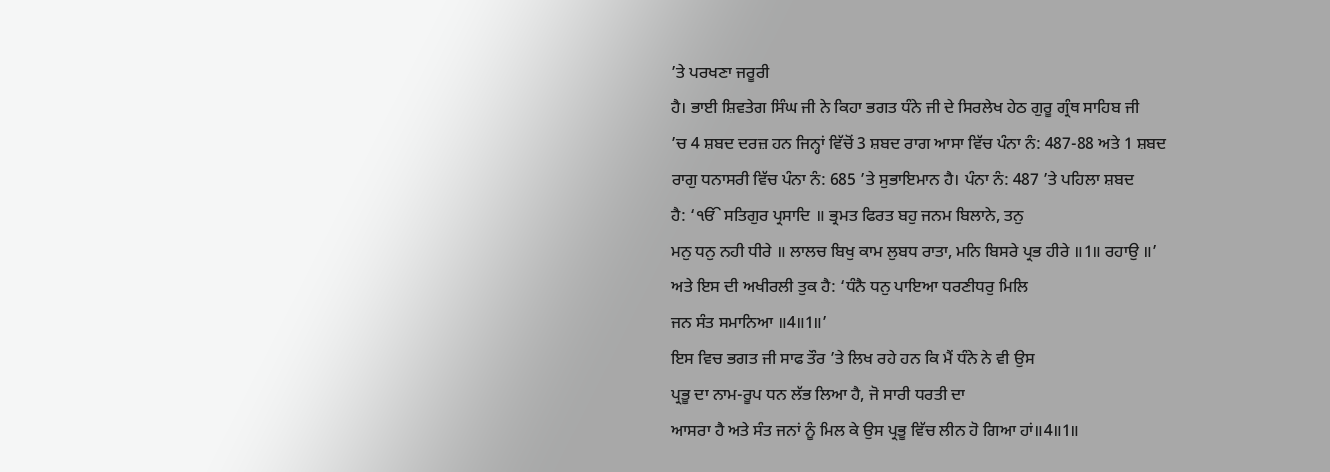’ਤੇ ਪਰਖਣਾ ਜਰੂਰੀ
ਹੈ। ਭਾਈ ਸ਼ਿਵਤੇਗ ਸਿੰਘ ਜੀ ਨੇ ਕਿਹਾ ਭਗਤ ਧੰਨੇ ਜੀ ਦੇ ਸਿਰਲੇਖ ਹੇਠ ਗੁਰੂ ਗ੍ਰੰਥ ਸਾਹਿਬ ਜੀ
’ਚ 4 ਸ਼ਬਦ ਦਰਜ਼ ਹਨ ਜਿਨ੍ਹਾਂ ਵਿੱਚੋਂ 3 ਸ਼ਬਦ ਰਾਗ ਆਸਾ ਵਿੱਚ ਪੰਨਾ ਨੰ: 487-88 ਅਤੇ 1 ਸ਼ਬਦ
ਰਾਗੁ ਧਨਾਸਰੀ ਵਿੱਚ ਪੰਨਾ ਨੰ: 685 ’ਤੇ ਸੁਭਾਇਮਾਨ ਹੈ। ਪੰਨਾ ਨੰ: 487 ’ਤੇ ਪਹਿਲਾ ਸ਼ਬਦ
ਹੈ: ‘ੴ ਸਤਿਗੁਰ ਪ੍ਰਸਾਦਿ ॥ ਭ੍ਰਮਤ ਫਿਰਤ ਬਹੁ ਜਨਮ ਬਿਲਾਨੇ, ਤਨੁ
ਮਨੁ ਧਨੁ ਨਹੀ ਧੀਰੇ ॥ ਲਾਲਚ ਬਿਖੁ ਕਾਮ ਲੁਬਧ ਰਾਤਾ, ਮਨਿ ਬਿਸਰੇ ਪ੍ਰਭ ਹੀਰੇ ॥1॥ ਰਹਾਉ ॥’
ਅਤੇ ਇਸ ਦੀ ਅਖੀਰਲੀ ਤੁਕ ਹੈ: ‘ਧੰਨੈ ਧਨੁ ਪਾਇਆ ਧਰਣੀਧਰੁ ਮਿਲਿ
ਜਨ ਸੰਤ ਸਮਾਨਿਆ ॥4॥1॥’
ਇਸ ਵਿਚ ਭਗਤ ਜੀ ਸਾਫ ਤੌਰ ’ਤੇ ਲਿਖ ਰਹੇ ਹਨ ਕਿ ਮੈਂ ਧੰਨੇ ਨੇ ਵੀ ਉਸ
ਪ੍ਰਭੂ ਦਾ ਨਾਮ-ਰੂਪ ਧਨ ਲੱਭ ਲਿਆ ਹੈ, ਜੋ ਸਾਰੀ ਧਰਤੀ ਦਾ
ਆਸਰਾ ਹੈ ਅਤੇ ਸੰਤ ਜਨਾਂ ਨੂੰ ਮਿਲ ਕੇ ਉਸ ਪ੍ਰਭੂ ਵਿੱਚ ਲੀਨ ਹੋ ਗਿਆ ਹਾਂ॥4॥1॥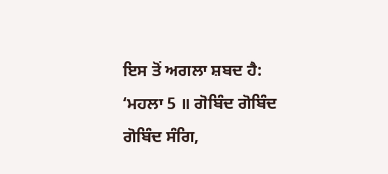ਇਸ ਤੋਂ ਅਗਲਾ ਸ਼ਬਦ ਹੈ:
‘ਮਹਲਾ 5 ॥ ਗੋਬਿੰਦ ਗੋਬਿੰਦ ਗੋਬਿੰਦ ਸੰਗਿ,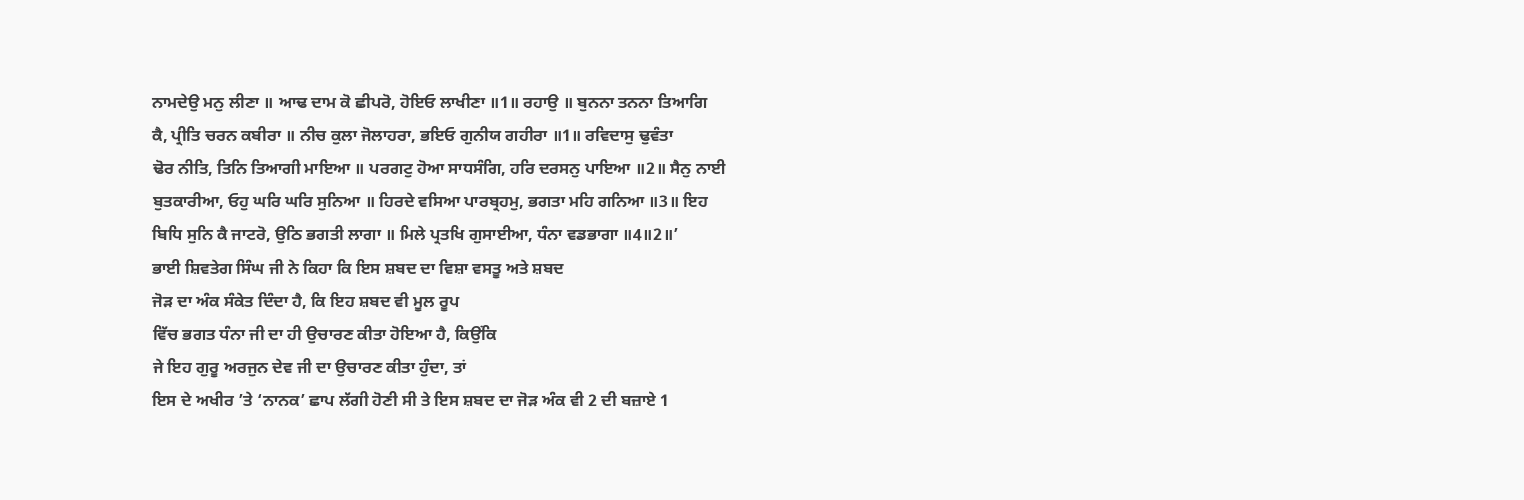ਨਾਮਦੇਉ ਮਨੁ ਲੀਣਾ ॥ ਆਢ ਦਾਮ ਕੋ ਛੀਪਰੋ, ਹੋਇਓ ਲਾਖੀਣਾ ॥1॥ ਰਹਾਉ ॥ ਬੁਨਨਾ ਤਨਨਾ ਤਿਆਗਿ
ਕੈ, ਪ੍ਰੀਤਿ ਚਰਨ ਕਬੀਰਾ ॥ ਨੀਚ ਕੁਲਾ ਜੋਲਾਹਰਾ, ਭਇਓ ਗੁਨੀਯ ਗਹੀਰਾ ॥1॥ ਰਵਿਦਾਸੁ ਢੁਵੰਤਾ
ਢੋਰ ਨੀਤਿ, ਤਿਨਿ ਤਿਆਗੀ ਮਾਇਆ ॥ ਪਰਗਟੁ ਹੋਆ ਸਾਧਸੰਗਿ, ਹਰਿ ਦਰਸਨੁ ਪਾਇਆ ॥2॥ ਸੈਨੁ ਨਾਈ
ਬੁਤਕਾਰੀਆ, ਓਹੁ ਘਰਿ ਘਰਿ ਸੁਨਿਆ ॥ ਹਿਰਦੇ ਵਸਿਆ ਪਾਰਬ੍ਰਹਮੁ, ਭਗਤਾ ਮਹਿ ਗਨਿਆ ॥3॥ ਇਹ
ਬਿਧਿ ਸੁਨਿ ਕੈ ਜਾਟਰੋ, ਉਠਿ ਭਗਤੀ ਲਾਗਾ ॥ ਮਿਲੇ ਪ੍ਰਤਖਿ ਗੁਸਾਈਆ, ਧੰਨਾ ਵਡਭਾਗਾ ॥4॥2॥’
ਭਾਈ ਸ਼ਿਵਤੇਗ ਸਿੰਘ ਜੀ ਨੇ ਕਿਹਾ ਕਿ ਇਸ ਸ਼ਬਦ ਦਾ ਵਿਸ਼ਾ ਵਸਤੂ ਅਤੇ ਸ਼ਬਦ
ਜੋੜ ਦਾ ਅੰਕ ਸੰਕੇਤ ਦਿੰਦਾ ਹੈ, ਕਿ ਇਹ ਸ਼ਬਦ ਵੀ ਮੂਲ ਰੂਪ
ਵਿੱਚ ਭਗਤ ਧੰਨਾ ਜੀ ਦਾ ਹੀ ਉਚਾਰਣ ਕੀਤਾ ਹੋਇਆ ਹੈ, ਕਿਉਂਕਿ
ਜੇ ਇਹ ਗੁਰੂ ਅਰਜੁਨ ਦੇਵ ਜੀ ਦਾ ਉਚਾਰਣ ਕੀਤਾ ਹੁੰਦਾ, ਤਾਂ
ਇਸ ਦੇ ਅਖੀਰ ’ਤੇ ‘ਨਾਨਕ’ ਛਾਪ ਲੱਗੀ ਹੋਣੀ ਸੀ ਤੇ ਇਸ ਸ਼ਬਦ ਦਾ ਜੋੜ ਅੰਕ ਵੀ 2 ਦੀ ਬਜ਼ਾਏ 1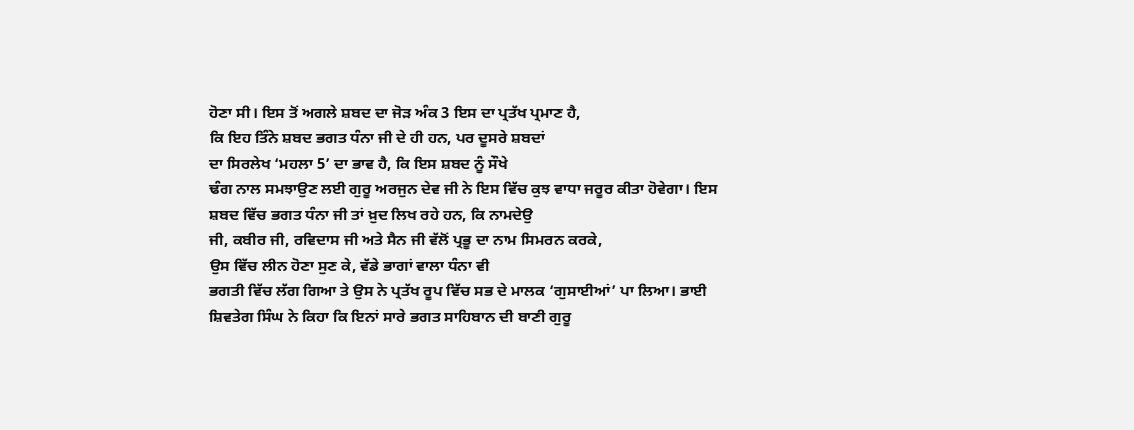ਹੋਣਾ ਸੀ। ਇਸ ਤੋਂ ਅਗਲੇ ਸ਼ਬਦ ਦਾ ਜੋੜ ਅੰਕ 3 ਇਸ ਦਾ ਪ੍ਰਤੱਖ ਪ੍ਰਮਾਣ ਹੈ,
ਕਿ ਇਹ ਤਿੰਨੇ ਸ਼ਬਦ ਭਗਤ ਧੰਨਾ ਜੀ ਦੇ ਹੀ ਹਨ, ਪਰ ਦੂਸਰੇ ਸ਼ਬਦਾਂ
ਦਾ ਸਿਰਲੇਖ ‘ਮਹਲਾ 5’ ਦਾ ਭਾਵ ਹੈ, ਕਿ ਇਸ ਸ਼ਬਦ ਨੂੰ ਸੌਖੇ
ਢੰਗ ਨਾਲ ਸਮਝਾਉਣ ਲਈ ਗੁਰੂ ਅਰਜੁਨ ਦੇਵ ਜੀ ਨੇ ਇਸ ਵਿੱਚ ਕੁਝ ਵਾਧਾ ਜਰੂਰ ਕੀਤਾ ਹੋਵੇਗਾ। ਇਸ
ਸ਼ਬਦ ਵਿੱਚ ਭਗਤ ਧੰਨਾ ਜੀ ਤਾਂ ਖ਼ੁਦ ਲਿਖ ਰਹੇ ਹਨ, ਕਿ ਨਾਮਦੇਉ
ਜੀ, ਕਬੀਰ ਜੀ, ਰਵਿਦਾਸ ਜੀ ਅਤੇ ਸੈਨ ਜੀ ਵੱਲੋਂ ਪ੍ਰਭੂ ਦਾ ਨਾਮ ਸਿਮਰਨ ਕਰਕੇ,
ਉਸ ਵਿੱਚ ਲੀਨ ਹੋਣਾ ਸੁਣ ਕੇ, ਵੱਡੇ ਭਾਗਾਂ ਵਾਲਾ ਧੰਨਾ ਵੀ
ਭਗਤੀ ਵਿੱਚ ਲੱਗ ਗਿਆ ਤੇ ਉਸ ਨੇ ਪ੍ਰਤੱਖ ਰੂਪ ਵਿੱਚ ਸਭ ਦੇ ਮਾਲਕ ‘ਗੁਸਾਈਆਂ’ ਪਾ ਲਿਆ। ਭਾਈ
ਸ਼ਿਵਤੇਗ ਸਿੰਘ ਨੇ ਕਿਹਾ ਕਿ ਇਨਾਂ ਸਾਰੇ ਭਗਤ ਸਾਹਿਬਾਨ ਦੀ ਬਾਣੀ ਗੁਰੂ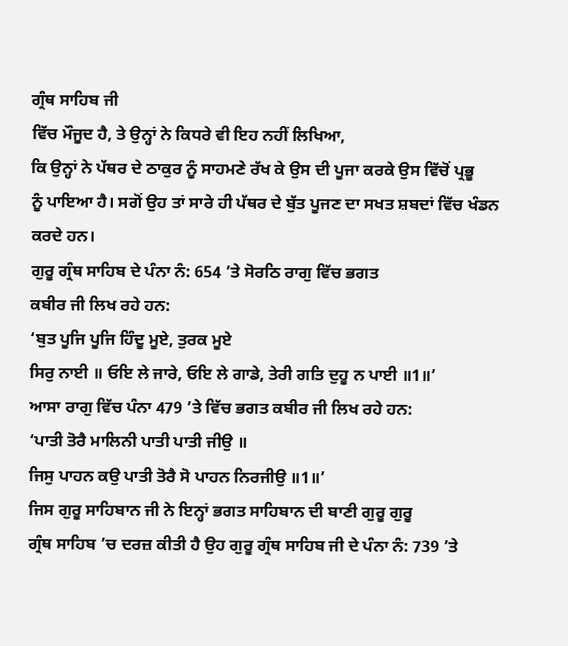ਗ੍ਰੰਥ ਸਾਹਿਬ ਜੀ
ਵਿੱਚ ਮੌਜੂਦ ਹੈ, ਤੇ ਉਨ੍ਹਾਂ ਨੇ ਕਿਧਰੇ ਵੀ ਇਹ ਨਹੀਂ ਲਿਖਿਆ,
ਕਿ ਉਨ੍ਹਾਂ ਨੇ ਪੱਥਰ ਦੇ ਠਾਕੁਰ ਨੂੰ ਸਾਹਮਣੇ ਰੱਖ ਕੇ ਉਸ ਦੀ ਪੂਜਾ ਕਰਕੇ ਉਸ ਵਿੱਚੋਂ ਪ੍ਰਭੂ
ਨੂੰ ਪਾਇਆ ਹੈ। ਸਗੋਂ ਉਹ ਤਾਂ ਸਾਰੇ ਹੀ ਪੱਥਰ ਦੇ ਬੁੱਤ ਪੂਜਣ ਦਾ ਸਖਤ ਸ਼ਬਦਾਂ ਵਿੱਚ ਖੰਡਨ
ਕਰਦੇ ਹਨ।
ਗੁਰੂ ਗ੍ਰੰਥ ਸਾਹਿਬ ਦੇ ਪੰਨਾ ਨੰ: 654 ’ਤੇ ਸੋਰਠਿ ਰਾਗੁ ਵਿੱਚ ਭਗਤ
ਕਬੀਰ ਜੀ ਲਿਖ ਰਹੇ ਹਨ:
‘ਬੁਤ ਪੂਜਿ ਪੂਜਿ ਹਿੰਦੂ ਮੂਏ, ਤੁਰਕ ਮੂਏ
ਸਿਰੁ ਨਾਈ ॥ ਓਇ ਲੇ ਜਾਰੇ, ਓਇ ਲੇ ਗਾਡੇ, ਤੇਰੀ ਗਤਿ ਦੁਹੂ ਨ ਪਾਈ ॥1॥’
ਆਸਾ ਰਾਗੁ ਵਿੱਚ ਪੰਨਾ 479 ’ਤੇ ਵਿੱਚ ਭਗਤ ਕਬੀਰ ਜੀ ਲਿਖ ਰਹੇ ਹਨ:
‘ਪਾਤੀ ਤੋਰੈ ਮਾਲਿਨੀ ਪਾਤੀ ਪਾਤੀ ਜੀਉ ॥
ਜਿਸੁ ਪਾਹਨ ਕਉ ਪਾਤੀ ਤੋਰੈ ਸੋ ਪਾਹਨ ਨਿਰਜੀਉ ॥1॥’
ਜਿਸ ਗੁਰੂ ਸਾਹਿਬਾਨ ਜੀ ਨੇ ਇਨ੍ਹਾਂ ਭਗਤ ਸਾਹਿਬਾਨ ਦੀ ਬਾਣੀ ਗੁਰੂ ਗੁਰੂ
ਗ੍ਰੰਥ ਸਾਹਿਬ ’ਚ ਦਰਜ਼ ਕੀਤੀ ਹੈ ਉਹ ਗੁਰੂ ਗ੍ਰੰਥ ਸਾਹਿਬ ਜੀ ਦੇ ਪੰਨਾ ਨੰ: 739 ’ਤੇ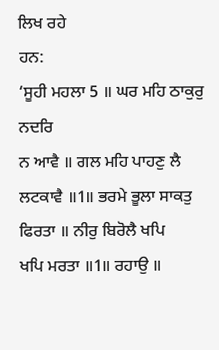ਲਿਖ ਰਹੇ
ਹਨ:
‘ਸੂਹੀ ਮਹਲਾ 5 ॥ ਘਰ ਮਹਿ ਠਾਕੁਰੁ ਨਦਰਿ
ਨ ਆਵੈ ॥ ਗਲ ਮਹਿ ਪਾਹਣੁ ਲੈ ਲਟਕਾਵੈ ॥1॥ ਭਰਮੇ ਭੂਲਾ ਸਾਕਤੁ ਫਿਰਤਾ ॥ ਨੀਰੁ ਬਿਰੋਲੈ ਖਪਿ
ਖਪਿ ਮਰਤਾ ॥1॥ ਰਹਾਉ ॥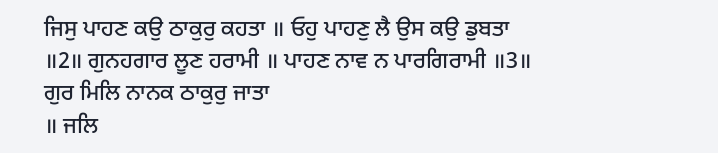ਜਿਸੁ ਪਾਹਣ ਕਉ ਠਾਕੁਰੁ ਕਹਤਾ ॥ ਓਹੁ ਪਾਹਣੁ ਲੈ ਉਸ ਕਉ ਡੁਬਤਾ
॥2॥ ਗੁਨਹਗਾਰ ਲੂਣ ਹਰਾਮੀ ॥ ਪਾਹਣ ਨਾਵ ਨ ਪਾਰਗਿਰਾਮੀ ॥3॥ ਗੁਰ ਮਿਲਿ ਨਾਨਕ ਠਾਕੁਰੁ ਜਾਤਾ
॥ ਜਲਿ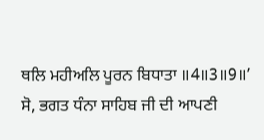ਥਲਿ ਮਹੀਅਲਿ ਪੂਰਨ ਬਿਧਾਤਾ ॥4॥3॥9॥’
ਸੋ, ਭਗਤ ਧੰਨਾ ਸਾਹਿਬ ਜੀ ਦੀ ਆਪਣੀ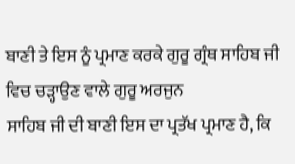ਬਾਣੀ ਤੇ ਇਸ ਨੂੰ ਪ੍ਰਮਾਣ ਕਰਕੇ ਗੁਰੂ ਗ੍ਰੰਥ ਸਾਹਿਬ ਜੀ ਵਿਚ ਚੜ੍ਹਾਉਣ ਵਾਲੇ ਗੁਰੂ ਅਰਜੁਨ
ਸਾਹਿਬ ਜੀ ਦੀ ਬਾਣੀ ਇਸ ਦਾ ਪ੍ਰਤੱਖ ਪ੍ਰਮਾਣ ਹੈ, ਕਿ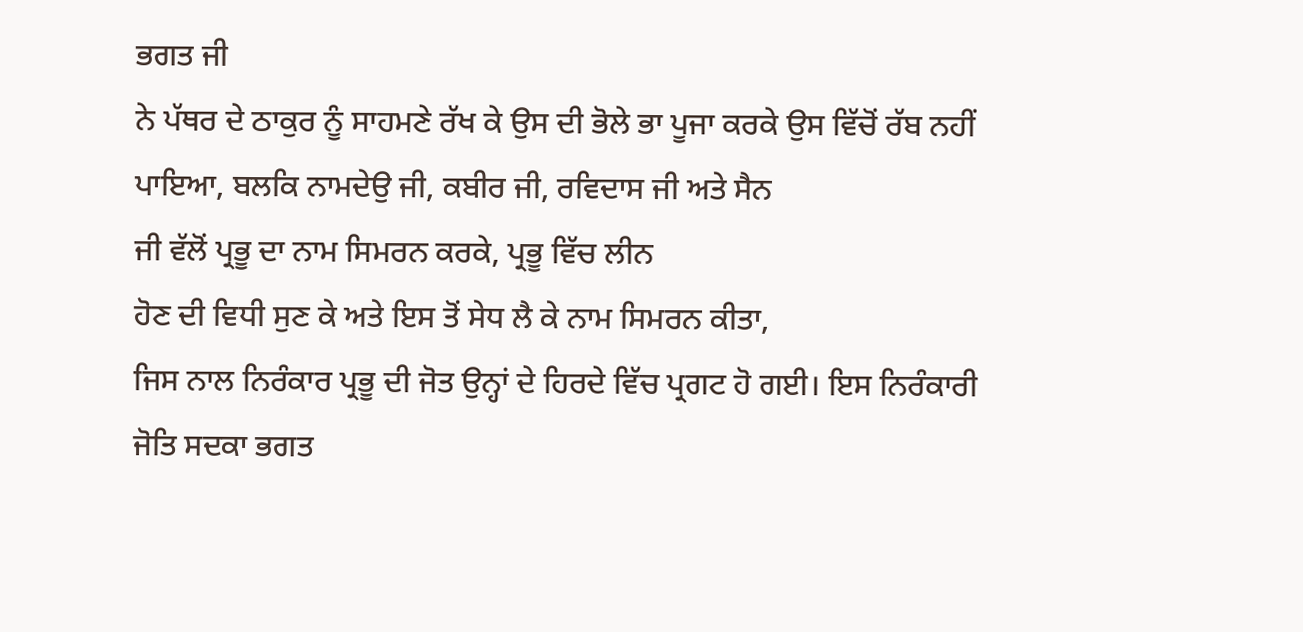ਭਗਤ ਜੀ
ਨੇ ਪੱਥਰ ਦੇ ਠਾਕੁਰ ਨੂੰ ਸਾਹਮਣੇ ਰੱਖ ਕੇ ਉਸ ਦੀ ਭੋਲੇ ਭਾ ਪੂਜਾ ਕਰਕੇ ਉਸ ਵਿੱਚੋਂ ਰੱਬ ਨਹੀਂ
ਪਾਇਆ, ਬਲਕਿ ਨਾਮਦੇਉ ਜੀ, ਕਬੀਰ ਜੀ, ਰਵਿਦਾਸ ਜੀ ਅਤੇ ਸੈਨ
ਜੀ ਵੱਲੋਂ ਪ੍ਰਭੂ ਦਾ ਨਾਮ ਸਿਮਰਨ ਕਰਕੇ, ਪ੍ਰਭੂ ਵਿੱਚ ਲੀਨ
ਹੋਣ ਦੀ ਵਿਧੀ ਸੁਣ ਕੇ ਅਤੇ ਇਸ ਤੋਂ ਸੇਧ ਲੈ ਕੇ ਨਾਮ ਸਿਮਰਨ ਕੀਤਾ,
ਜਿਸ ਨਾਲ ਨਿਰੰਕਾਰ ਪ੍ਰਭੂ ਦੀ ਜੋਤ ਉਨ੍ਹਾਂ ਦੇ ਹਿਰਦੇ ਵਿੱਚ ਪ੍ਰਗਟ ਹੋ ਗਈ। ਇਸ ਨਿਰੰਕਾਰੀ
ਜੋਤਿ ਸਦਕਾ ਭਗਤ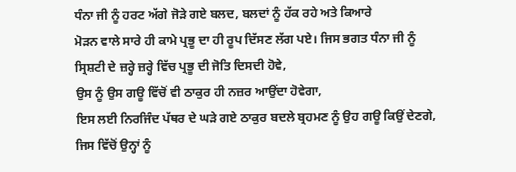ਧੰਨਾ ਜੀ ਨੂੰ ਹਰਟ ਅੱਗੇ ਜੋੜੇ ਗਏ ਬਲਦ, ਬਲਦਾਂ ਨੂੰ ਹੱਕ ਰਹੇ ਅਤੇ ਕਿਆਰੇ
ਮੋੜਨ ਵਾਲੇ ਸਾਰੇ ਹੀ ਕਾਮੇ ਪ੍ਰਭੂ ਦਾ ਹੀ ਰੂਪ ਦਿੱਸਣ ਲੱਗ ਪਏ। ਜਿਸ ਭਗਤ ਧੰਨਾ ਜੀ ਨੂੰ
ਸ੍ਰਿਸ਼ਟੀ ਦੇ ਜ਼ਰ੍ਹੇ ਜ਼ਰ੍ਹੇ ਵਿੱਚ ਪ੍ਰਭੂ ਦੀ ਜੋਤਿ ਦਿਸਦੀ ਹੋਵੇ,
ਉਸ ਨੂੰ ਉਸ ਗਊ ਵਿੱਚੋਂ ਵੀ ਠਾਕੁਰ ਹੀ ਨਜ਼ਰ ਆਉਂਦਾ ਹੋਵੇਗਾ,
ਇਸ ਲਈ ਨਿਰਜਿੰਦ ਪੱਥਰ ਦੇ ਘੜੇ ਗਏ ਠਾਕੁਰ ਬਦਲੇ ਬ੍ਰਹਮਣ ਨੂੰ ਉਹ ਗਊ ਕਿਉਂ ਦੇਣਗੇ,
ਜਿਸ ਵਿੱਚੋਂ ਉਨ੍ਹਾਂ ਨੂੰ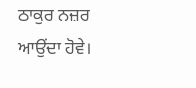ਠਾਕੁਰ ਨਜ਼ਰ ਆਉਂਦਾ ਹੋਵੇ।